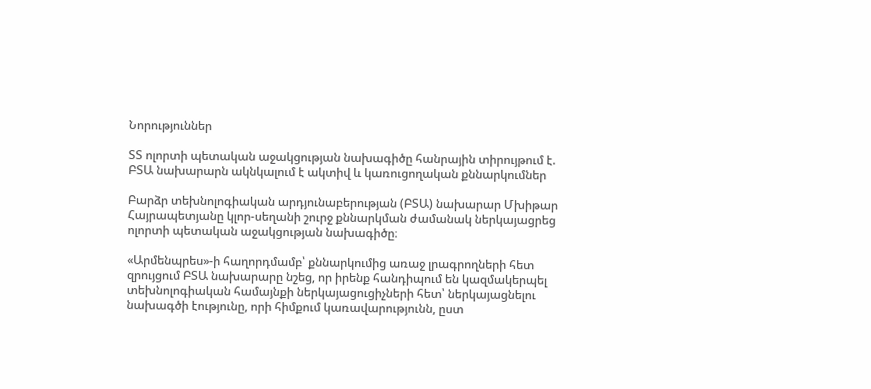Նորություններ

ՏՏ ոլորտի պետական աջակցության նախագիծը հանրային տիրույթում է. ԲՏԱ նախարարն ակնկալում է ակտիվ և կառուցողական քննարկումներ

Բարձր տեխնոլոգիական արդյունաբերության (ԲՏԱ) նախարար Մխիթար Հայրապետյանը կլոր-սեղանի շուրջ քննարկման ժամանակ ներկայացրեց ոլորտի պետական աջակցության նախագիծը։

«Արմենպրես»-ի հաղորդմամբ՝ քննարկումից առաջ լրագրողների հետ զրույցում ԲՏԱ նախարարը նշեց, որ իրենք հանդիպում են կազմակերպել տեխնոլոգիական համայնքի ներկայացուցիչների հետ՝ ներկայացնելու նախագծի էությունը, որի հիմքում կառավարությունն, ըստ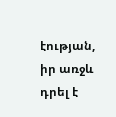էության, իր առջև դրել է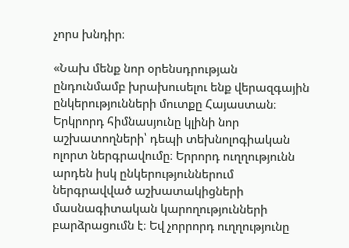չորս խնդիր։

«Նախ մենք նոր օրենսդրության ընդունմամբ խրախուսելու ենք վերազգային ընկերությունների մուտքը Հայաստան։ Երկրորդ հիմնասյունը կլինի նոր աշխատողների՝ դեպի տեխնոլոգիական ոլորտ ներգրավումը։ Երրորդ ուղղությունն արդեն իսկ ընկերություններում ներգրավված աշխատակիցների մասնագիտական կարողությունների բարձրացումն է։ Եվ չորրորդ ուղղությունը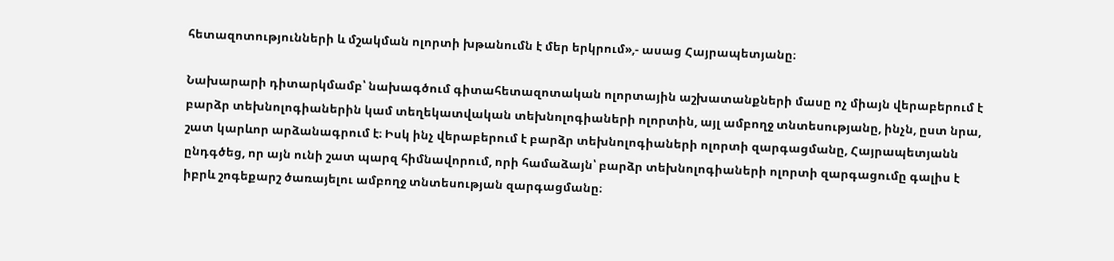հետազոտությունների և մշակման ոլորտի խթանումն է մեր երկրում»,- ասաց Հայրապետյանը։

Նախարարի դիտարկմամբ՝ նախագծում գիտահետազոտական ոլորտային աշխատանքների մասը ոչ միայն վերաբերում է բարձր տեխնոլոգիաներին կամ տեղեկատվական տեխնոլոգիաների ոլորտին, այլ ամբողջ տնտեսությանը, ինչն, ըստ նրա, շատ կարևոր արձանագրում է։ Իսկ ինչ վերաբերում է բարձր տեխնոլոգիաների ոլորտի զարգացմանը, Հայրապետյանն ընդգծեց, որ այն ունի շատ պարզ հիմնավորում, որի համաձայն՝ բարձր տեխնոլոգիաների ոլորտի զարգացումը գալիս է իբրև շոգեքարշ ծառայելու ամբողջ տնտեսության զարգացմանը։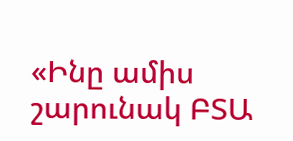«Ինը ամիս շարունակ ԲՏԱ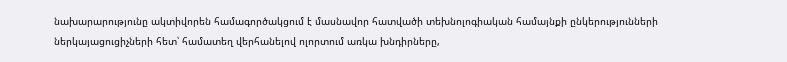նախարարությունը ակտիվորեն համագործակցում է մասնավոր հատվածի տեխնոլոգիական համայնքի ընկերությունների ներկայացուցիչների հետ՝ համատեղ վերհանելով ոլորտում առկա խնդիրները,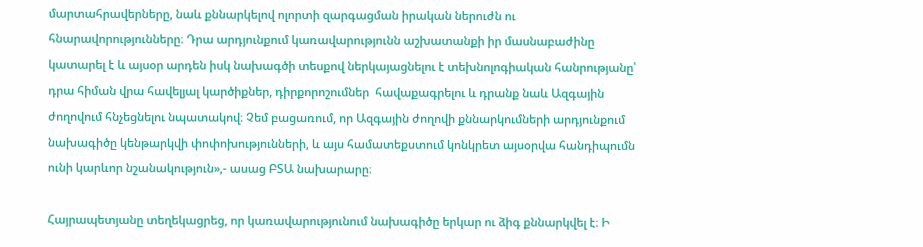մարտահրավերները, նաև քննարկելով ոլորտի զարգացման իրական ներուժն ու հնարավորությունները։ Դրա արդյունքում կառավարությունն աշխատանքի իր մասնաբաժինը կատարել է և այսօր արդեն իսկ նախագծի տեսքով ներկայացնելու է տեխնոլոգիական հանրությանը՝ դրա հիման վրա հավելյալ կարծիքներ, դիրքորոշումներ  հավաքագրելու և դրանք նաև Ազգային ժողովում հնչեցնելու նպատակով։ Չեմ բացառում, որ Ազգային ժողովի քննարկումների արդյունքում նախագիծը կենթարկվի փոփոխությունների, և այս համատեքստում կոնկրետ այսօրվա հանդիպումն ունի կարևոր նշանակություն»,- ասաց ԲՏԱ նախարարը։

Հայրապետյանը տեղեկացրեց, որ կառավարությունում նախագիծը երկար ու ձիգ քննարկվել է։ Ի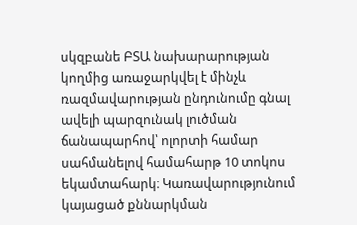սկզբանե ԲՏԱ նախարարության կողմից առաջարկվել է մինչև ռազմավարության ընդունումը գնալ ավելի պարզունակ լուծման ճանապարհով՝ ոլորտի համար սահմանելով համահարթ 10 տոկոս եկամտահարկ։ Կառավարությունում կայացած քննարկման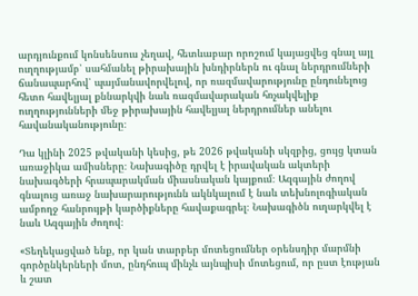արդյունքում կոնսենսուս չեղավ, հետևաբար որոշում կայացվեց գնալ այլ ուղղությամբ՝ սահմանել թիրախային խնդիրներն ու գնալ ներդրումների ճանապարհով՝ պայմանավորվելով, որ ռազմավարությունը ընդունելուց հետո հավելյալ քննարկվի նաև ռազմավարական հռչակվելիք ուղղությունների մեջ թիրախային հավելյալ ներդրումներ անելու հավանականությունը։

Դա կլինի 2025 թվականի կեսից, թե 2026 թվականի սկզբից, ցույց կտան առաջիկա ամիսները։ Նախագիծը դրվել է իրավական ակտերի նախագծերի հրապարակման միասնական կայքում։ Ազգային ժողով գնալուց առաջ նախարարությունն ակնկալում է նաև տեխնոլոգիական ամբողջ հանրույթի կարծիքները հավաքագրել։ Նախագիծն ուղարկվել է նաև Ազգային ժողով։

«Տեղեկացված ենք, որ կան տարբեր մոտեցումներ օրենսդիր մարմնի գործընկերների մոտ, ընդհուպ մինչև այնպիսի մոտեցում, որ ըստ էության և շատ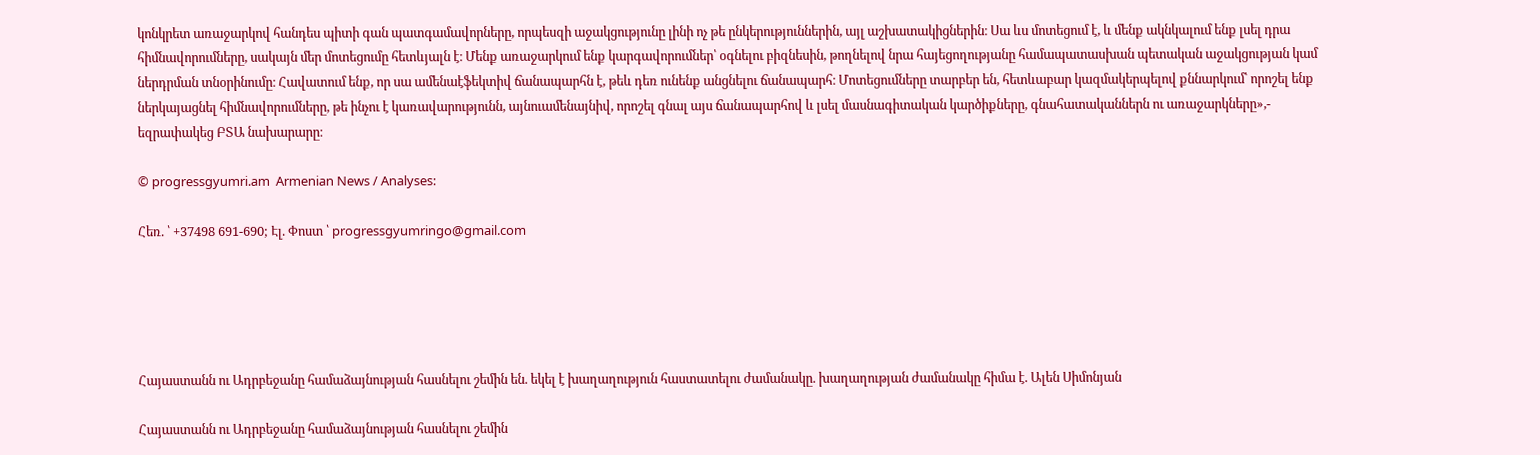կոնկրետ առաջարկով հանդես պիտի գան պատգամավորները, որպեսզի աջակցությունը լինի ոչ թե ընկերություններին, այլ աշխատակիցներին։ Սա ևս մոտեցում է, և մենք ակնկալում ենք լսել դրա հիմնավորումները, սակայն մեր մոտեցումը հետևյալն է։ Մենք առաջարկում ենք կարգավորումներ՝ օգնելու բիզնեսին, թողնելով նրա հայեցողությանը համապատասխան պետական աջակցության կամ ներդրման տնօրինումը։ Հավատում ենք, որ սա ամենաէֆեկտիվ ճանապարհն է, թեև դեռ ունենք անցնելու ճանապարհ։ Մոտեցումները տարբեր են, հետևաբար կազմակերպելով քննարկում՝ որոշել ենք ներկայացնել հիմնավորումները, թե ինչու է կառավարությունն, այնուամենայնիվ, որոշել գնալ այս ճանապարհով և լսել մասնագիտական կարծիքները, գնահատականներն ու առաջարկները»,- եզրափակեց ԲՏԱ նախարարը։

© progressgyumri.am  Armenian News / Analyses:

Հեռ. ՝ +37498 691-690; Էլ. Փոստ ՝ progressgyumringo@gmail.com





Հայաստանն ու Ադրբեջանը համաձայնության հասնելու շեմին են. եկել է խաղաղություն հաստատելու ժամանակը. խաղաղության ժամանակը հիմա է. Ալեն Սիմոնյան

Հայաստանն ու Ադրբեջանը համաձայնության հասնելու շեմին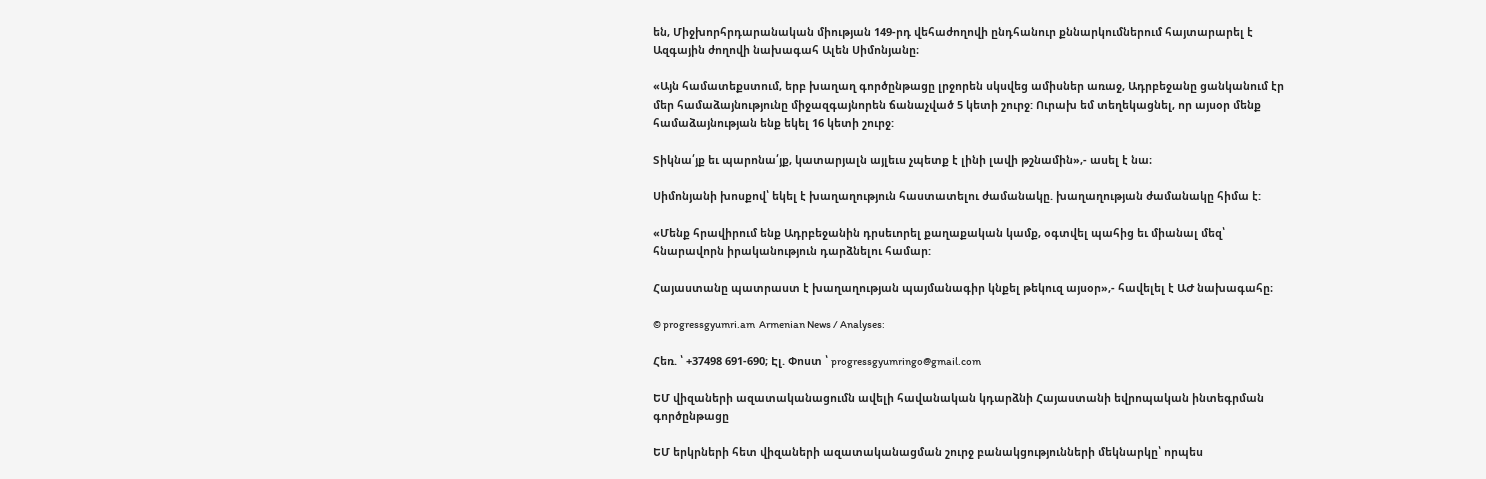են, Միջխորհրդարանական միության 149-րդ վեհաժողովի ընդհանուր քննարկումներում հայտարարել է Ազգային ժողովի նախագահ Ալեն Սիմոնյանը։

«Այն համատեքստում, երբ խաղաղ գործընթացը լրջորեն սկսվեց ամիսներ առաջ, Ադրբեջանը ցանկանում էր մեր համաձայնությունը միջազգայնորեն ճանաչված 5 կետի շուրջ: Ուրախ եմ տեղեկացնել, որ այսօր մենք համաձայնության ենք եկել 16 կետի շուրջ:

Տիկնա՛յք եւ պարոնա՛յք, կատարյալն այլեւս չպետք է լինի լավի թշնամին»,- ասել է նա։

Սիմոնյանի խոսքով՝ եկել է խաղաղություն հաստատելու ժամանակը. խաղաղության ժամանակը հիմա է:

«Մենք հրավիրում ենք Ադրբեջանին դրսեւորել քաղաքական կամք, օգտվել պահից եւ միանալ մեզ՝ հնարավորն իրականություն դարձնելու համար:

Հայաստանը պատրաստ է խաղաղության պայմանագիր կնքել թեկուզ այսօր»,- հավելել է ԱԺ նախագահը։

© progressgyumri.am  Armenian News / Analyses:

Հեռ. ՝ +37498 691-690; Էլ. Փոստ ՝ progressgyumringo@gmail.com

ԵՄ վիզաների ազատականացումն ավելի հավանական կդարձնի Հայաստանի եվրոպական ինտեգրման գործընթացը

ԵՄ երկրների հետ վիզաների ազատականացման շուրջ բանակցությունների մեկնարկը՝ որպես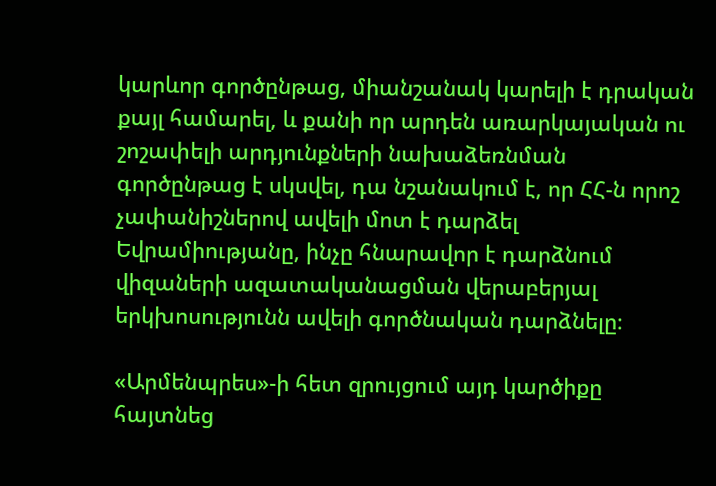կարևոր գործընթաց, միանշանակ կարելի է դրական քայլ համարել, և քանի որ արդեն առարկայական ու շոշափելի արդյունքների նախաձեռնման գործընթաց է սկսվել, դա նշանակում է, որ ՀՀ-ն որոշ չափանիշներով ավելի մոտ է դարձել Եվրամիությանը, ինչը հնարավոր է դարձնում վիզաների ազատականացման վերաբերյալ երկխոսությունն ավելի գործնական դարձնելը։

«Արմենպրես»-ի հետ զրույցում այդ կարծիքը հայտնեց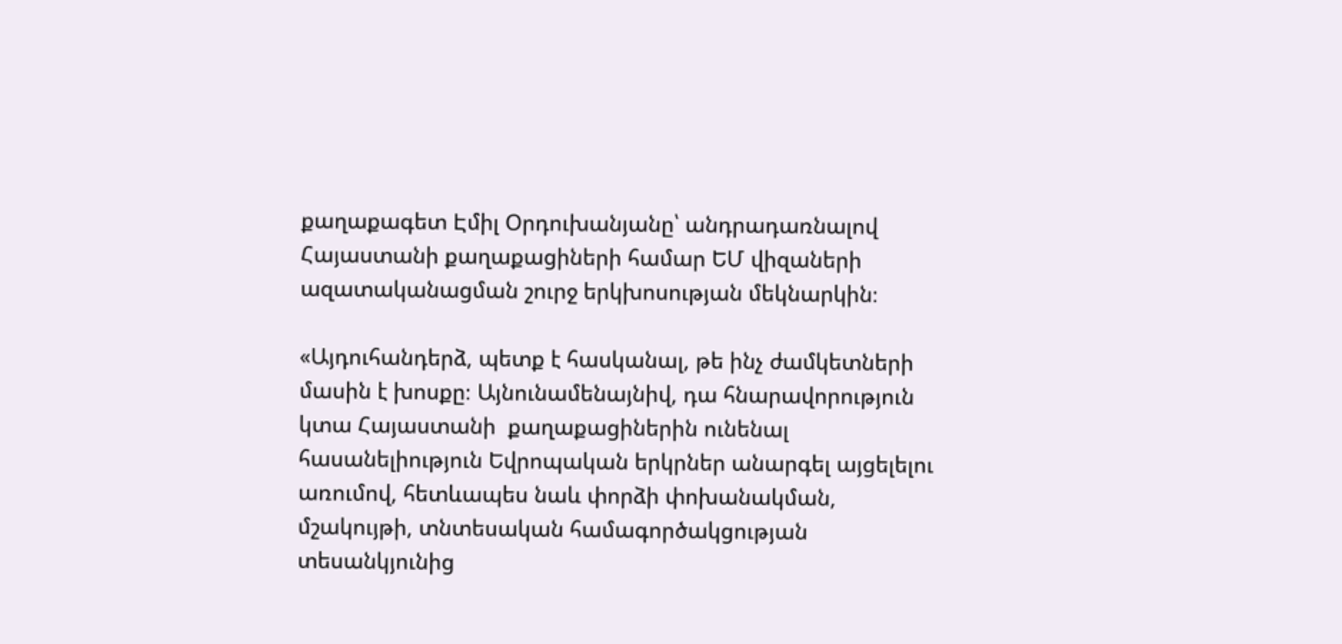քաղաքագետ Էմիլ Օրդուխանյանը՝ անդրադառնալով Հայաստանի քաղաքացիների համար ԵՄ վիզաների ազատականացման շուրջ երկխոսության մեկնարկին։

«Այդուհանդերձ, պետք է հասկանալ, թե ինչ ժամկետների մասին է խոսքը։ Այնունամենայնիվ, դա հնարավորություն կտա Հայաստանի  քաղաքացիներին ունենալ հասանելիություն Եվրոպական երկրներ անարգել այցելելու առումով, հետևապես նաև փորձի փոխանակման, մշակույթի, տնտեսական համագործակցության տեսանկյունից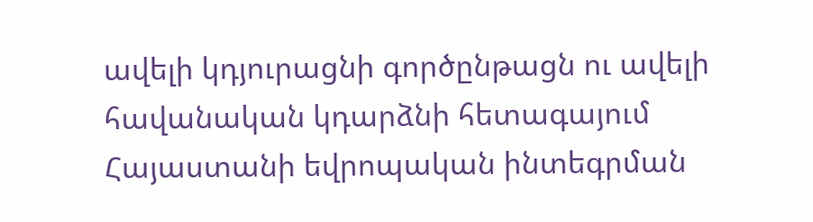ավելի կդյուրացնի գործընթացն ու ավելի հավանական կդարձնի հետագայում Հայաստանի եվրոպական ինտեգրման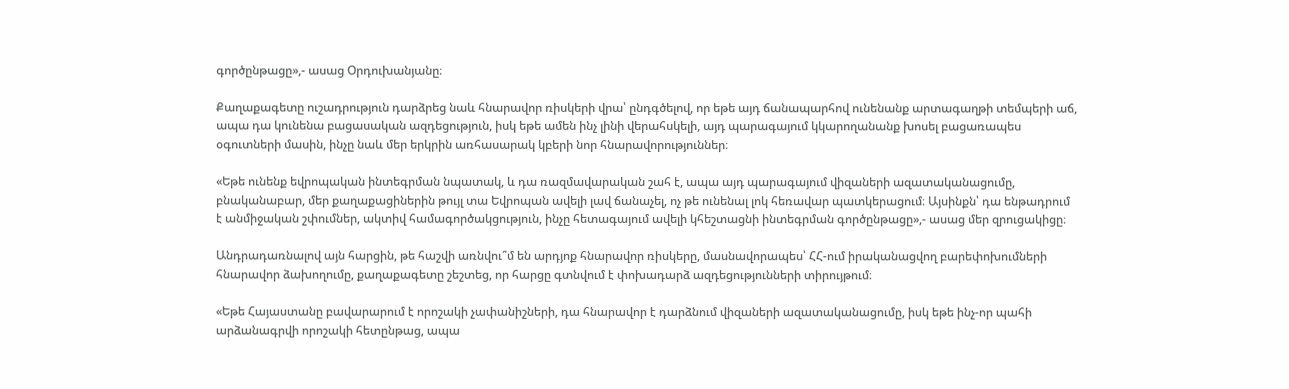գործընթացը»,- ասաց Օրդուխանյանը։

Քաղաքագետը ուշադրություն դարձրեց նաև հնարավոր ռիսկերի վրա՝ ընդգծելով, որ եթե այդ ճանապարհով ունենանք արտագաղթի տեմպերի աճ, ապա դա կունենա բացասական ազդեցություն, իսկ եթե ամեն ինչ լինի վերահսկելի, այդ պարագայում կկարողանանք խոսել բացառապես օգուտների մասին, ինչը նաև մեր երկրին առհասարակ կբերի նոր հնարավորություններ։

«Եթե ունենք եվրոպական ինտեգրման նպատակ, և դա ռազմավարական շահ է, ապա այդ պարագայում վիզաների ազատականացումը, բնականաբար, մեր քաղաքացիներին թույլ տա Եվրոպան ավելի լավ ճանաչել, ոչ թե ունենալ լոկ հեռավար պատկերացում։ Այսինքն՝ դա ենթադրում է անմիջական շփումներ, ակտիվ համագործակցություն, ինչը հետագայում ավելի կհեշտացնի ինտեգրման գործընթացը»,- ասաց մեր զրուցակիցը։

Անդրադառնալով այն հարցին, թե հաշվի առնվու՞մ են արդյոք հնարավոր ռիսկերը, մասնավորապես՝ ՀՀ-ում իրականացվող բարեփոխումների հնարավոր ձախողումը, քաղաքագետը շեշտեց, որ հարցը գտնվում է փոխադարձ ազդեցությունների տիրույթում։

«Եթե Հայաստանը բավարարում է որոշակի չափանիշների, դա հնարավոր է դարձնում վիզաների ազատականացումը, իսկ եթե ինչ-որ պահի արձանագրվի որոշակի հետընթաց, ապա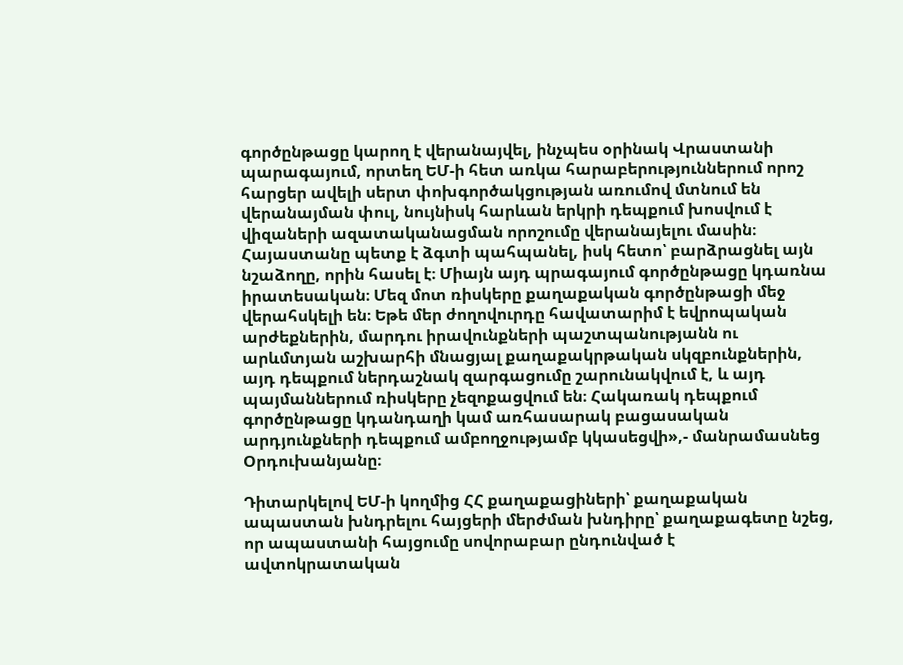գործընթացը կարող է վերանայվել, ինչպես օրինակ Վրաստանի պարագայում, որտեղ ԵՄ-ի հետ առկա հարաբերություններում որոշ հարցեր ավելի սերտ փոխգործակցության առումով մտնում են վերանայման փուլ, նույնիսկ հարևան երկրի դեպքում խոսվում է վիզաների ազատականացման որոշումը վերանայելու մասին։ Հայաստանը պետք է ձգտի պահպանել, իսկ հետո՝ բարձրացնել այն նշաձողը, որին հասել է։ Միայն այդ պրագայում գործընթացը կդառնա իրատեսական։ Մեզ մոտ ռիսկերը քաղաքական գործընթացի մեջ վերահսկելի են։ Եթե մեր ժողովուրդը հավատարիմ է եվրոպական արժեքներին, մարդու իրավունքների պաշտպանությանն ու արևմտյան աշխարհի մնացյալ քաղաքակրթական սկզբունքներին, այդ դեպքում ներդաշնակ զարգացումը շարունակվում է, և այդ պայմաններում ռիսկերը չեզոքացվում են։ Հակառակ դեպքում գործընթացը կդանդաղի կամ առհասարակ բացասական արդյունքների դեպքում ամբողջությամբ կկասեցվի»,- մանրամասնեց Օրդուխանյանը։

Դիտարկելով ԵՄ-ի կողմից ՀՀ քաղաքացիների՝ քաղաքական ապաստան խնդրելու հայցերի մերժման խնդիրը՝ քաղաքագետը նշեց, որ ապաստանի հայցումը սովորաբար ընդունված է ավտոկրատական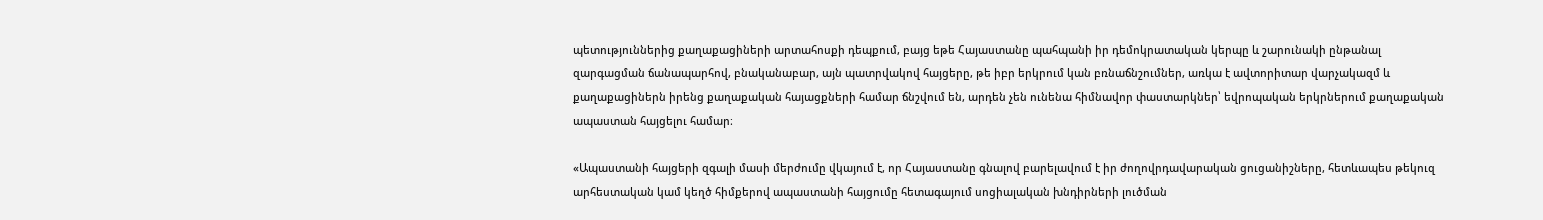պետություններից քաղաքացիների արտահոսքի դեպքում, բայց եթե Հայաստանը պահպանի իր դեմոկրատական կերպը և շարունակի ընթանալ զարգացման ճանապարհով, բնականաբար, այն պատրվակով հայցերը, թե իբր երկրում կան բռնաճնշումներ, առկա է ավտորիտար վարչակազմ և քաղաքացիներն իրենց քաղաքական հայացքների համար ճնշվում են, արդեն չեն ունենա հիմնավոր փաստարկներ՝ եվրոպական երկրներում քաղաքական ապաստան հայցելու համար։

«Ապաստանի հայցերի զգալի մասի մերժումը վկայում է, որ Հայաստանը գնալով բարելավում է իր ժողովրդավարական ցուցանիշները, հետևապես թեկուզ արհեստական կամ կեղծ հիմքերով ապաստանի հայցումը հետագայում սոցիալական խնդիրների լուծման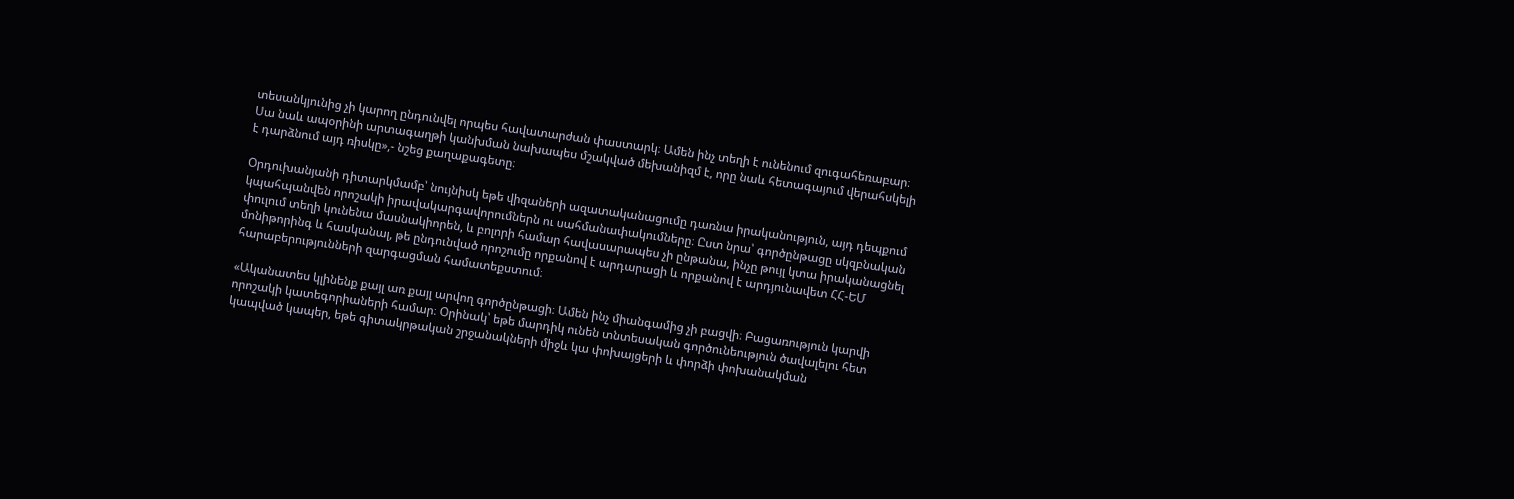տեսանկյունից չի կարող ընդունվել որպես հավատարժան փաստարկ։ Ամեն ինչ տեղի է ունենում զուգահեռաբար։ Սա նաև ապօրինի արտագաղթի կանխման նախապես մշակված մեխանիզմ է, որը նաև հետագայում վերահսկելի է դարձնում այդ ռիսկը»,- նշեց քաղաքագետը։

Օրդուխանյանի դիտարկմամբ՝ նույնիսկ եթե վիզաների ազատականացումը դառնա իրականություն, այդ դեպքում կպահպանվեն որոշակի իրավակարգավորումներն ու սահմանափակումները։ Ըստ նրա՝ գործընթացը սկզբնական փուլում տեղի կունենա մասնակիորեն, և բոլորի համար հավասարապես չի ընթանա, ինչը թույլ կտա իրականացնել մոնիթորինգ և հասկանալ, թե ընդունված որոշումը որքանով է արդարացի և որքանով է արդյունավետ ՀՀ-ԵՄ հարաբերությունների զարգացման համատեքստում։

«Ականատես կլինենք քայլ առ քայլ արվող գործընթացի։ Ամեն ինչ միանգամից չի բացվի։ Բացառություն կարվի որոշակի կատեգորիաների համար։ Օրինակ՝ եթե մարդիկ ունեն տնտեսական գործունեություն ծավալելու հետ կապված կապեր, եթե գիտակրթական շրջանակների միջև կա փոխայցերի և փորձի փոխանակման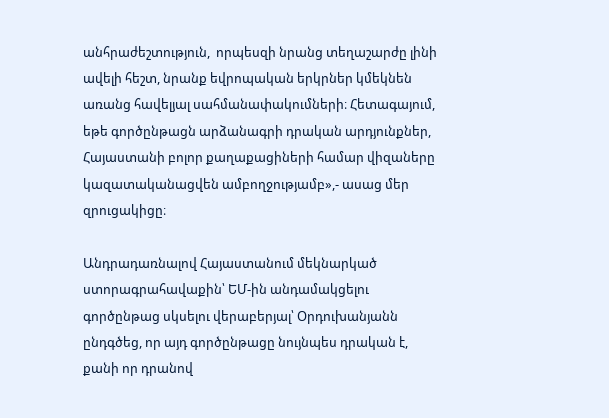անհրաժեշտություն,  որպեսզի նրանց տեղաշարժը լինի ավելի հեշտ, նրանք եվրոպական երկրներ կմեկնեն առանց հավելյալ սահմանափակումների։ Հետագայում, եթե գործընթացն արձանագրի դրական արդյունքներ, Հայաստանի բոլոր քաղաքացիների համար վիզաները կազատականացվեն ամբողջությամբ»,- ասաց մեր զրուցակիցը։

Անդրադառնալով Հայաստանում մեկնարկած ստորագրահավաքին՝ ԵՄ-ին անդամակցելու գործընթաց սկսելու վերաբերյալ՝ Օրդուխանյանն ընդգծեց, որ այդ գործընթացը նույնպես դրական է, քանի որ դրանով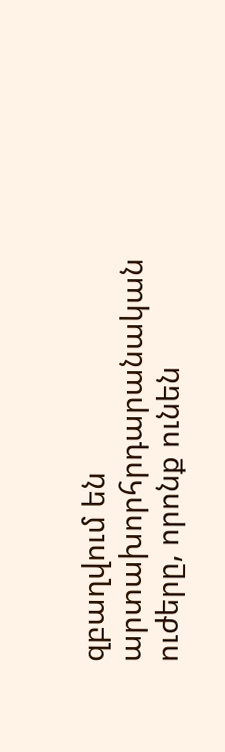զբաղվում են արտախորհրդարանական ուժերը, որոնք ունեն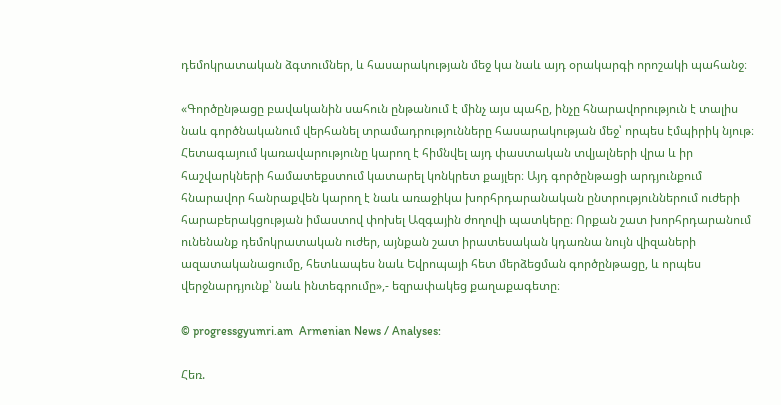դեմոկրատական ձգտումներ, և հասարակության մեջ կա նաև այդ օրակարգի որոշակի պահանջ։

«Գործընթացը բավականին սահուն ընթանում է մինչ այս պահը, ինչը հնարավորություն է տալիս նաև գործնականում վերհանել տրամադրությունները հասարակության մեջ՝ որպես էմպիրիկ նյութ։ Հետագայում կառավարությունը կարող է հիմնվել այդ փաստական տվյալների վրա և իր հաշվարկների համատեքստում կատարել կոնկրետ քայլեր։ Այդ գործընթացի արդյունքում հնարավոր հանրաքվեն կարող է նաև առաջիկա խորհրդարանական ընտրություններում ուժերի հարաբերակցության իմաստով փոխել Ազգային ժողովի պատկերը։ Որքան շատ խորհրդարանում ունենանք դեմոկրատական ուժեր, այնքան շատ իրատեսական կդառնա նույն վիզաների ազատականացումը, հետևապես նաև Եվրոպայի հետ մերձեցման գործընթացը, և որպես վերջնարդյունք՝ նաև ինտեգրումը»,- եզրափակեց քաղաքագետը։

© progressgyumri.am  Armenian News / Analyses:

Հեռ.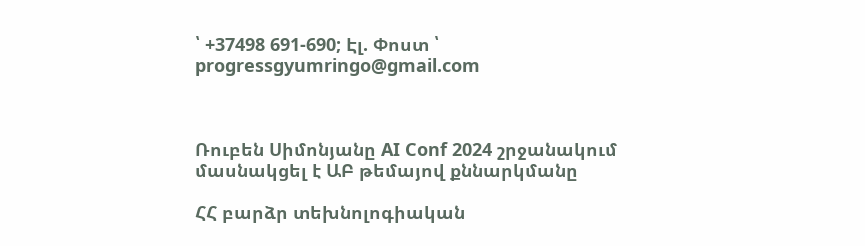՝ +37498 691-690; Էլ. Փոստ ՝ progressgyumringo@gmail.com



Ռուբեն Սիմոնյանը AI Conf 2024 շրջանակում մասնակցել է ԱԲ թեմայով քննարկմանը

ՀՀ բարձր տեխնոլոգիական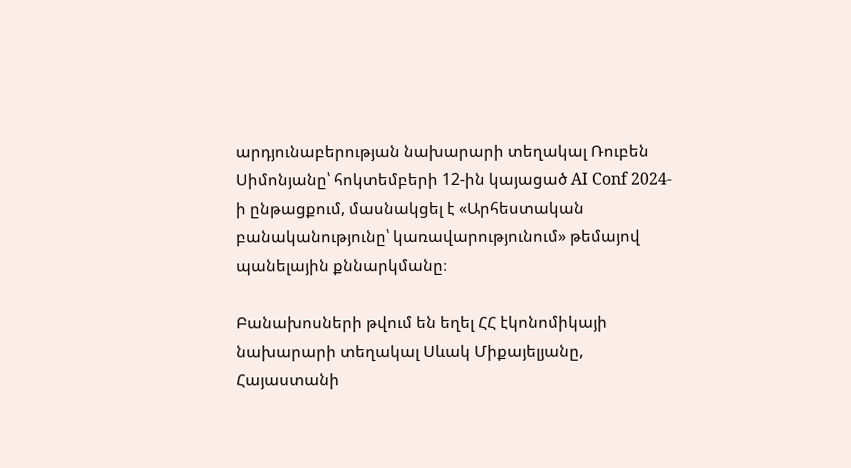արդյունաբերության նախարարի տեղակալ Ռուբեն Սիմոնյանը՝ հոկտեմբերի 12-ին կայացած AI Conf 2024-ի ընթացքում, մասնակցել է «Արհեստական բանականությունը՝ կառավարությունում» թեմայով պանելային քննարկմանը։

Բանախոսների թվում են եղել ՀՀ էկոնոմիկայի նախարարի տեղակալ Սևակ Միքայելյանը, Հայաստանի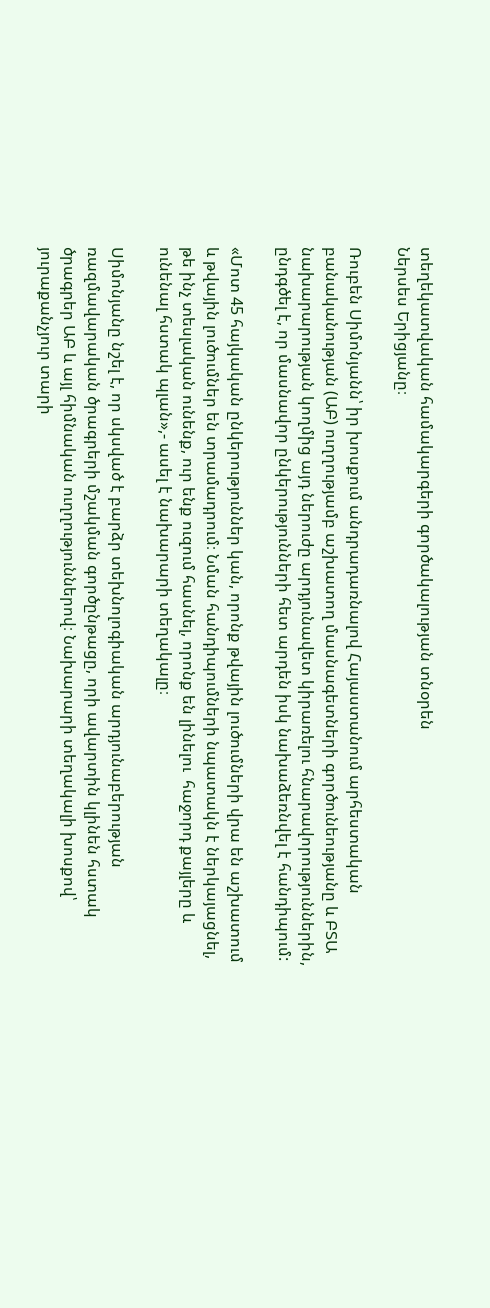տեղեկատվական համակարգերի գործակալության տնօրեն
Ներսես Երիցյանը։

Ռուբեն Սիմոնյանն՝ իր խոսքում անդրադառնալով Հայաստանում արհեստական բանականության (ԱԲ) ուղղությամբ աշխատող մասնագետների գործունեությանը և ԲՏԱ նախարարության կողմից այդ ներուժը արդյունավետ կիրառելու հնարավորություններին, ընդգծել է, որ մասնավոր ընկերությունների հետ արդեն իսկ նախաձեռնվել է հանդիպում:

«Մոտ 45 հայկական ընկերություններ կան, որոնք թվային լուծումների վրա են աշխատում և թվային լուծումներ են տրամադրում։ Նման հանդիպումների նպատակն է ներկայացնել, թե ինչ տեսլական ունենք, ուր ենք ուզում հասնել, որոնք են լինելու  հաջորդ քայլերը և ունենալ հստակ պլան»,- ասել է նախարարի տեղակալը։

Սիմոնյանը նշել է, որ սկսված է բարձր տեխնոլոգիական արդյունաբերության ռազմավարական ծրագրերի մշակման գործընթացը, որի ավարտին կլինեն հստակ ծրագրեր ԱԲ և այլ հիմնական ուղղություններով։ Նախարարի տեղակալի խոսքով՝ յուրաքանչյուր տարի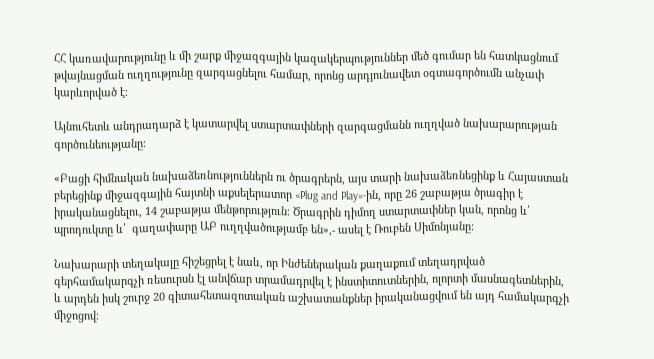ՀՀ կառավարությունը և մի շարք միջազգային կազակերպություններ մեծ գումար են հատկացնում թվայնացման ուղղությունը զարգացնելու համար, որոնց արդյունավետ օգտագործումն անչափ կարևորված է։

Այնուհետև անդրադարձ է կատարվել ստարտափների զարգացմանն ուղղված նախարարության գործունեությանը։

«Բացի հիմնական նախաձեռնություններն ու ծրագրերն, այս տարի նախաձեռնեցինք և Հայաստան բերեցինք միջազգային հայտնի աքսելերատոր «Plug and Play»-ին, որը 26 շաբաթյա ծրագիր է իրականացնելու, 14 շաբաթյա մենթորություն։ Ծրագրին դիմող ստարտափներ կան, որոնց և՛  պրոդուկտը և՛  գաղափարը ԱԲ ուղղվածությամբ են»,- ասել է Ռուբեն Սիմոնյանը:

Նախարարի տեղակալը հիշեցրել է նաև, որ Ինժեներական քաղաքում տեղադրված գերհամակարգչի ռեսուրսն էլ անվճար տրամադրվել է ինստիտուտներին, ոլորտի մասնագետներին, և արդեն իսկ շուրջ 20 գիտահետազոտական աշխատանքներ իրականացվում են այդ համակարգչի միջոցով։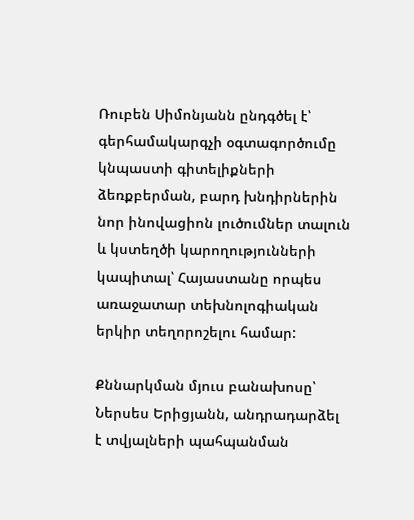Ռուբեն Սիմոնյանն ընդգծել է՝ գերհամակարգչի օգտագործումը կնպաստի գիտելիքների ձեռքբերման, բարդ խնդիրներին նոր ինովացիոն լուծումներ տալուն և կստեղծի կարողությունների կապիտալ՝ Հայաստանը որպես առաջատար տեխնոլոգիական երկիր տեղորոշելու համար:

Քննարկման մյուս բանախոսը՝ Ներսես Երիցյանն, անդրադարձել  է տվյալների պահպանման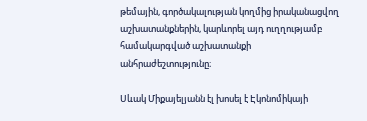թեմային, գործակալության կողմից իրականացվող աշխատանքներին, կարևորել այդ ուղղությամբ համակարգված աշխատանքի անհրաժեշտությունը։

Սևակ Միքայելյանն էլ խոսել է Էկոնոմիկայի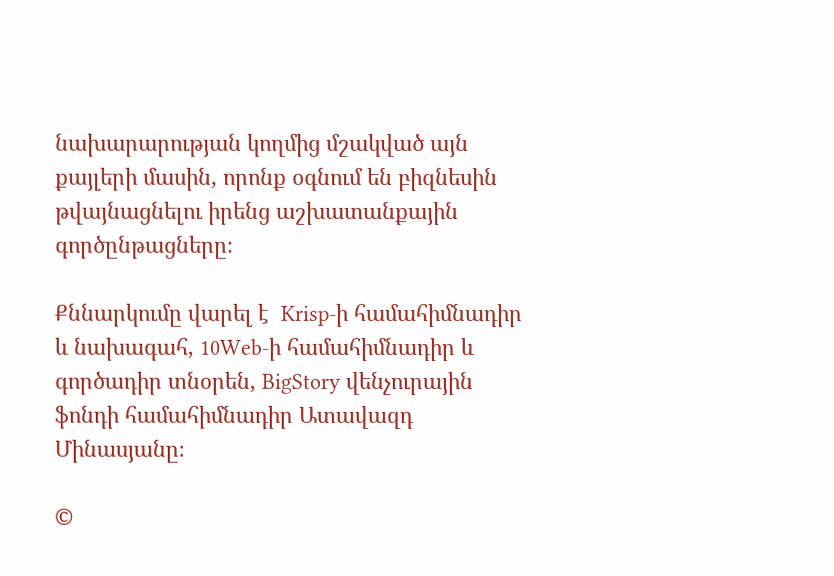նախարարության կողմից մշակված այն քայլերի մասին, որոնք օգնում են բիզնեսին թվայնացնելու իրենց աշխատանքային գործընթացները։

Քննարկումը վարել է  Krisp-ի համահիմնադիր և նախագահ, 10Web-ի համահիմնադիր և գործադիր տնօրեն, BigStory վենչուրային ֆոնդի համահիմնադիր Ատավազդ Մինասյանը։

©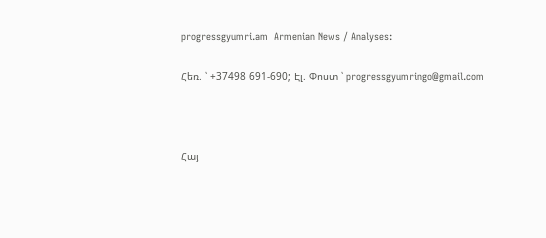progressgyumri.am  Armenian News / Analyses:

Հեռ. ՝ +37498 691-690; Էլ. Փոստ ՝ progressgyumringo@gmail.com



Հայ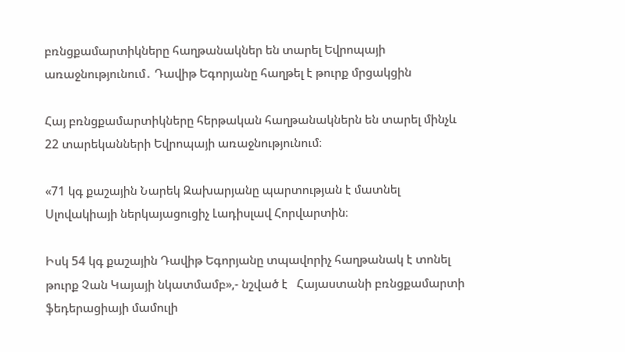բռնցքամարտիկները հաղթանակներ են տարել Եվրոպայի առաջնությունում․ Դավիթ Եգորյանը հաղթել է թուրք մրցակցին

Հայ բռնցքամարտիկները հերթական հաղթանակներն են տարել մինչև 22 տարեկանների Եվրոպայի առաջնությունում։

«71 կգ քաշային Նարեկ Զախարյանը պարտության է մատնել Սլովակիայի ներկայացուցիչ Լադիսլավ Հորվարտին։

Իսկ 54 կգ քաշային Դավիթ Եգորյանը տպավորիչ հաղթանակ է տոնել թուրք Չան Կայայի նկատմամբ»,- նշված է   Հայաստանի բռնցքամարտի ֆեդերացիայի մամուլի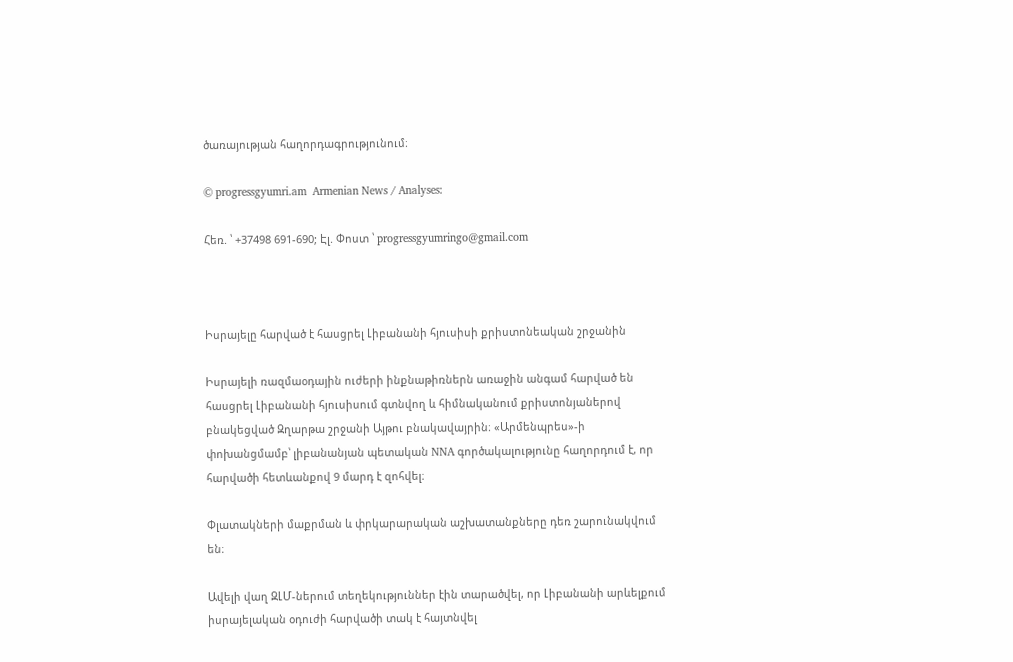ծառայության հաղորդագրությունում։

© progressgyumri.am  Armenian News / Analyses:

Հեռ. ՝ +37498 691-690; Էլ. Փոստ ՝ progressgyumringo@gmail.com



Իսրայելը հարված է հասցրել Լիբանանի հյուսիսի քրիստոնեական շրջանին

Իսրայելի ռազմաօդային ուժերի ինքնաթիռներն առաջին անգամ հարված են հասցրել Լիբանանի հյուսիսում գտնվող և հիմնականում քրիստոնյաներով բնակեցված Զղարթա շրջանի Այթու բնակավայրին։ «Արմենպրես»-ի փոխանցմամբ՝ լիբանանյան պետական NNA գործակալությունը հաղորդում է, որ հարվածի հետևանքով 9 մարդ է զոհվել։

Փլատակների մաքրման և փրկարարական աշխատանքները դեռ շարունակվում են։

Ավելի վաղ ԶԼՄ-ներում տեղեկություններ էին տարածվել, որ Լիբանանի արևելքում իսրայելական օդուժի հարվածի տակ է հայտնվել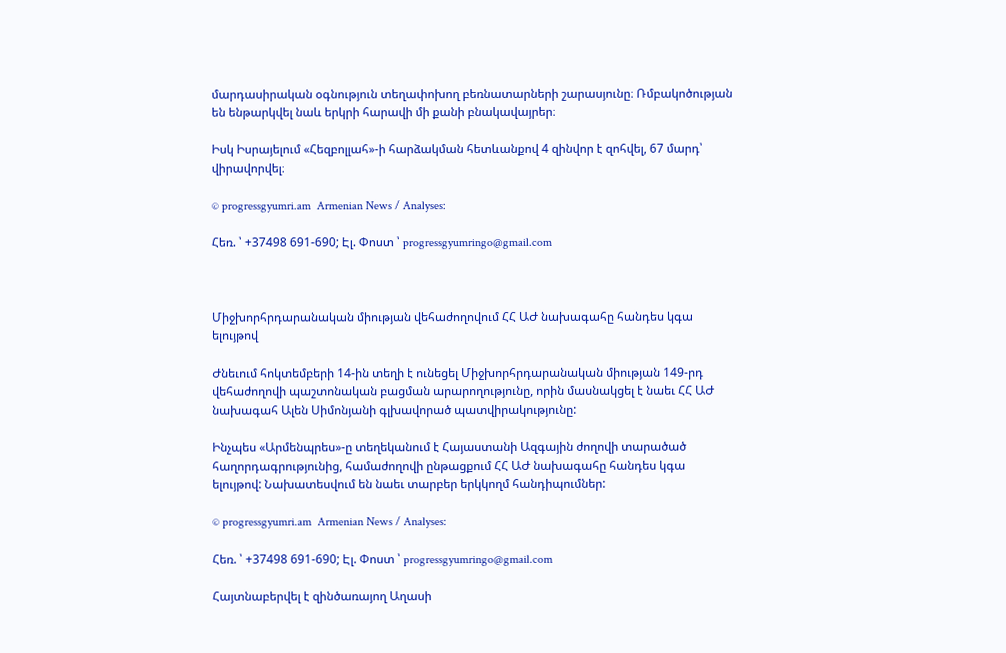մարդասիրական օգնություն տեղափոխող բեռնատարների շարասյունը։ Ռմբակոծության են ենթարկվել նաև երկրի հարավի մի քանի բնակավայրեր։

Իսկ Իսրայելում «Հեզբոլլահ»-ի հարձակման հետևանքով 4 զինվոր է զոհվել, 67 մարդ՝ վիրավորվել։

© progressgyumri.am  Armenian News / Analyses:

Հեռ. ՝ +37498 691-690; Էլ. Փոստ ՝ progressgyumringo@gmail.com



Միջխորհրդարանական միության վեհաժողովում ՀՀ ԱԺ նախագահը հանդես կգա ելույթով

Ժնեւում հոկտեմբերի 14-ին տեղի է ունեցել Միջխորհրդարանական միության 149-րդ վեհաժողովի պաշտոնական բացման արարողությունը, որին մասնակցել է նաեւ ՀՀ ԱԺ նախագահ Ալեն Սիմոնյանի գլխավորած պատվիրակությունը:

Ինչպես «Արմենպրես»-ը տեղեկանում է Հայաստանի Ազգային ժողովի տարածած հաղորդագրությունից, համաժողովի ընթացքում ՀՀ ԱԺ նախագահը հանդես կգա ելույթով: Նախատեսվում են նաեւ տարբեր երկկողմ հանդիպումներ:

© progressgyumri.am  Armenian News / Analyses:

Հեռ. ՝ +37498 691-690; Էլ. Փոստ ՝ progressgyumringo@gmail.com

Հայտնաբերվել է զինծառայող Աղասի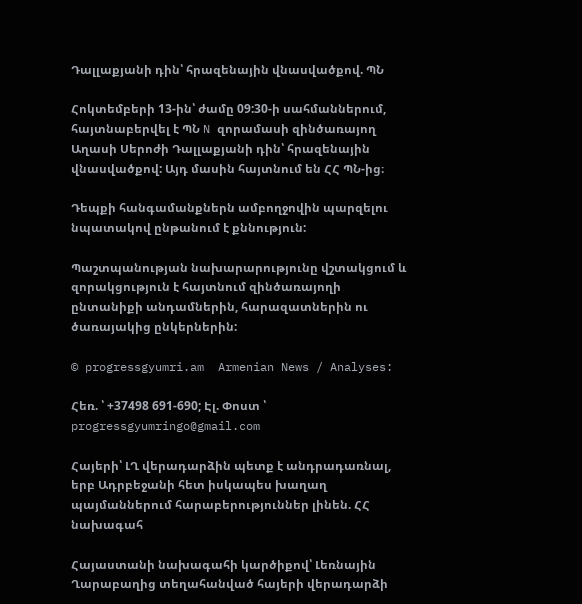Դալլաքյանի դին՝ հրազենային վնասվածքով. ՊՆ

Հոկտեմբերի 13-ին՝ ժամը 09:30-ի սահմաններում, հայտնաբերվել է ՊՆ N զորամասի զինծառայող Աղասի Սերոժի Դալլաքյանի դին՝ հրազենային վնասվածքով: Այդ մասին հայտնում են ՀՀ ՊՆ-ից։

Դեպքի հանգամանքներն ամբողջովին պարզելու նպատակով ընթանում է քննություն:

Պաշտպանության նախարարությունը վշտակցում և զորակցություն է հայտնում զինծառայողի ընտանիքի անդամներին, հարազատներին ու ծառայակից ընկերներին:

© progressgyumri.am  Armenian News / Analyses:

Հեռ. ՝ +37498 691-690; Էլ. Փոստ ՝ progressgyumringo@gmail.com

Հայերի՝ ԼՂ վերադարձին պետք է անդրադառնալ, երբ Ադրբեջանի հետ իսկապես խաղաղ պայմաններում հարաբերություններ լինեն. ՀՀ նախագահ

Հայաստանի նախագահի կարծիքով՝ Լեռնային Ղարաբաղից տեղահանված հայերի վերադարձի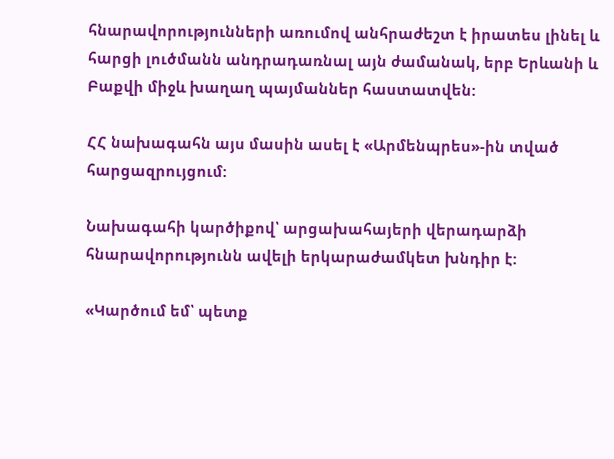հնարավորությունների առումով անհրաժեշտ է իրատես լինել և հարցի լուծմանն անդրադառնալ այն ժամանակ, երբ Երևանի և Բաքվի միջև խաղաղ պայմաններ հաստատվեն:

ՀՀ նախագահն այս մասին ասել է «Արմենպրես»-ին տված հարցազրույցում:

Նախագահի կարծիքով՝ արցախահայերի վերադարձի հնարավորությունն ավելի երկարաժամկետ խնդիր է:

«Կարծում եմ՝ պետք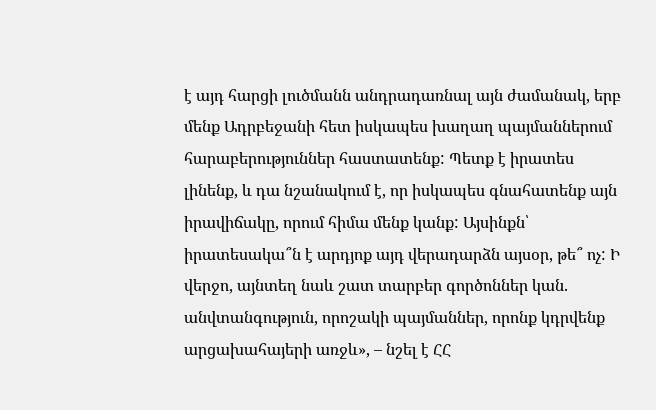է այդ հարցի լուծմանն անդրադառնալ այն ժամանակ, երբ մենք Ադրբեջանի հետ իսկապես խաղաղ պայմաններում հարաբերություններ հաստատենք: Պետք է իրատես լինենք, և դա նշանակում է, որ իսկապես գնահատենք այն իրավիճակը, որում հիմա մենք կանք: Այսինքն՝ իրատեսակա՞ն է արդյոք այդ վերադարձն այսօր, թե՞ ոչ: Ի վերջո, այնտեղ նաև շատ տարբեր գործոններ կան. անվտանգություն, որոշակի պայմաններ, որոնք կդրվենք արցախահայերի առջև», – նշել է ՀՀ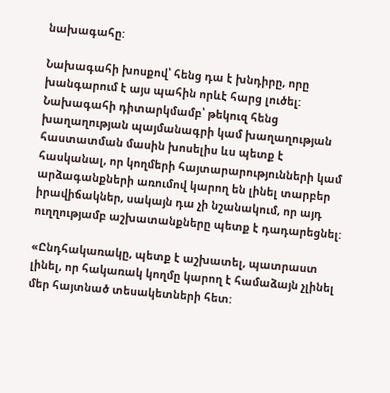նախագահը:

Նախագահի խոսքով՝ հենց դա է խնդիրը, որը խանգարում է այս պահին որևէ հարց լուծել: Նախագահի դիտարկմամբ՝ թեկուզ հենց խաղաղության պայմանագրի կամ խաղաղության հաստատման մասին խոսելիս ևս պետք է հասկանալ, որ կողմերի հայտարարությունների կամ արձագանքների առումով կարող են լինել տարբեր իրավիճակներ, սակայն դա չի նշանակում, որ այդ ուղղությամբ աշխատանքները պետք է դադարեցնել:

«Ընդհակառակը, պետք է աշխատել, պատրաստ լինել, որ հակառակ կողմը կարող է համաձայն չլինել մեր հայտնած տեսակետների հետ: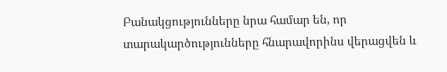Բանակցությունները նրա համար են, որ տարակարծությունները հնարավորինս վերացվեն և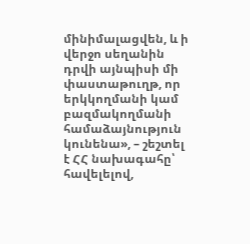մինիմալացվեն, և ի վերջո սեղանին դրվի այնպիսի մի փաստաթուղթ, որ երկկողմանի կամ բազմակողմանի համաձայնություն կունենա», – շեշտել է ՀՀ նախագահը՝ հավելելով,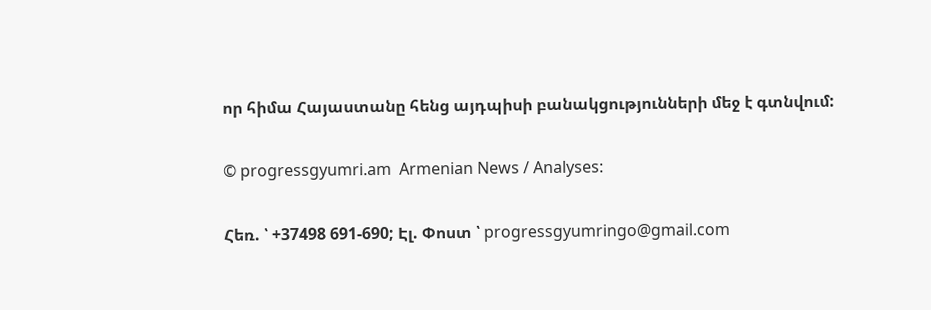որ հիմա Հայաստանը հենց այդպիսի բանակցությունների մեջ է գտնվում:

© progressgyumri.am  Armenian News / Analyses:

Հեռ. ՝ +37498 691-690; Էլ. Փոստ ՝ progressgyumringo@gmail.com